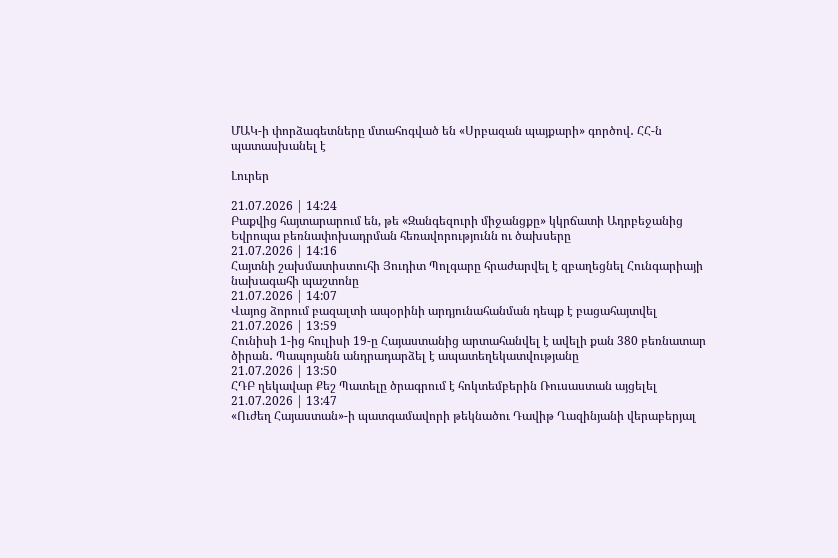ՄԱԿ-ի փորձագետները մտահոգված են «Սրբազան պայքարի» գործով․ ՀՀ-ն պատասխանել է

Լուրեր

21.07.2026 | 14:24
Բաքվից հայտարարում են, թե «Զանգեզուրի միջանցքը» կկրճատի Ադրբեջանից Եվրոպա բեռնափոխադրման հեռավորությունն ու ծախսերը
21.07.2026 | 14:16
Հայտնի շախմատիստուհի Յուդիտ Պոլգարը հրաժարվել է զբաղեցնել Հունգարիայի նախագահի պաշտոնը
21.07.2026 | 14:07
Վայոց ձորում բազալտի ապօրինի արդյունահանման դեպք է բացահայտվել
21.07.2026 | 13:59
Հունիսի 1-ից հուլիսի 19-ը Հայաստանից արտահանվել է ավելի քան 380 բեռնատար ծիրան․ Պապոյանն անդրադարձել է ապատեղեկատվությանը
21.07.2026 | 13:50
ՀԴԲ ղեկավար Քեշ Պատելը ծրագրում է հոկտեմբերին Ռուսաստան այցելել
21.07.2026 | 13:47
«Ուժեղ Հայաստան»-ի պատգամավորի թեկնածու Դավիթ Ղազինյանի վերաբերյալ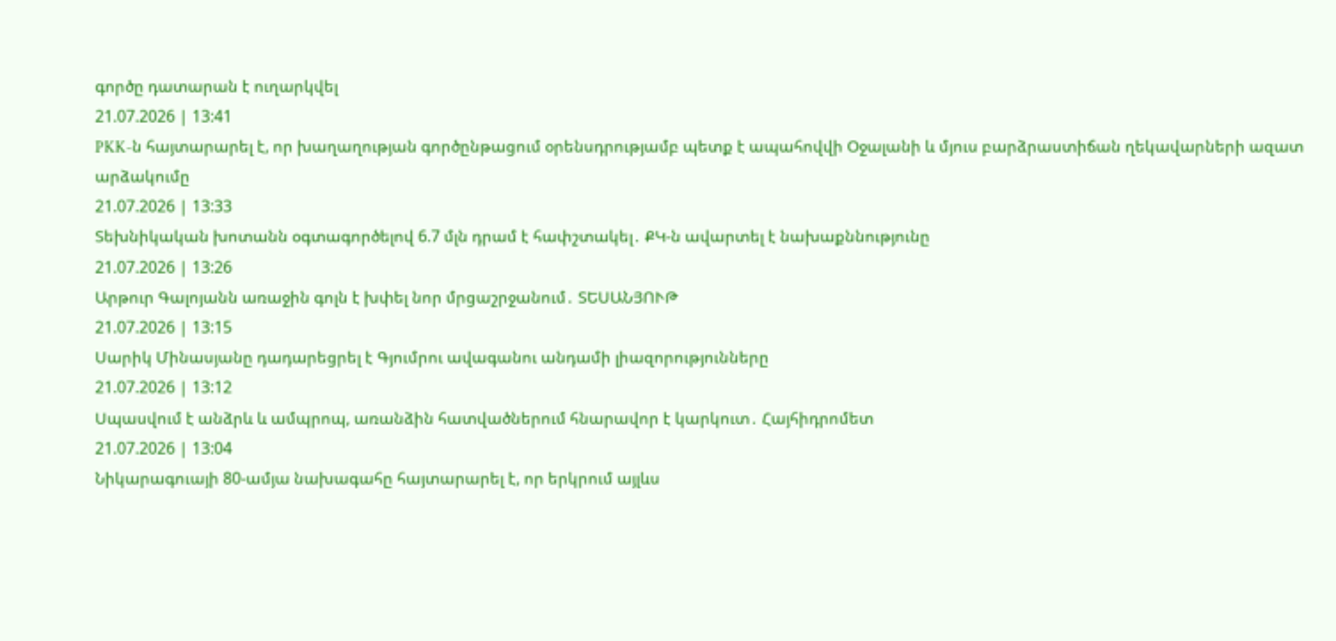գործը դատարան է ուղարկվել
21.07.2026 | 13:41
PKK-ն հայտարարել է, որ խաղաղության գործընթացում օրենսդրությամբ պետք է ապահովվի Օջալանի և մյուս բարձրաստիճան ղեկավարների ազատ արձակումը
21.07.2026 | 13:33
Տեխնիկական խոտանն օգտագործելով 6.7 մլն դրամ է հափշտակել․ ՔԿ-ն ավարտել է նախաքննությունը
21.07.2026 | 13:26
Արթուր Գալոյանն առաջին գոլն է խփել նոր մրցաշրջանում․ ՏԵՍԱՆՅՈՒԹ
21.07.2026 | 13:15
Սարիկ Մինասյանը դադարեցրել է Գյումրու ավագանու անդամի լիազորությունները
21.07.2026 | 13:12
Սպասվում է անձրև և ամպրոպ, առանձին հատվածներում հնարավոր է կարկուտ․ Հայհիդրոմետ
21.07.2026 | 13:04
Նիկարագուայի 80-ամյա նախագահը հայտարարել է, որ երկրում այլևս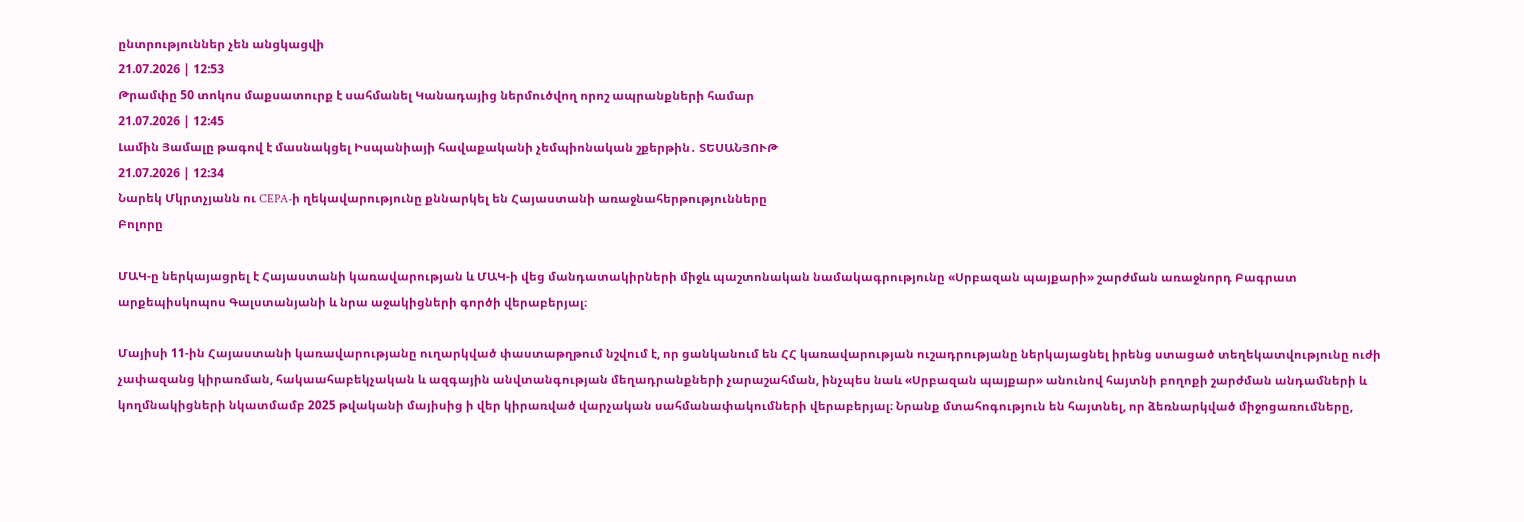ընտրություններ չեն անցկացվի
21.07.2026 | 12:53
Թրամփը 50 տոկոս մաքսատուրք է սահմանել Կանադայից ներմուծվող որոշ ապրանքների համար
21.07.2026 | 12:45
Լամին Յամալը թագով է մասնակցել Իսպանիայի հավաքականի չեմպիոնական շքերթին․ ՏԵՍԱՆՅՈՒԹ
21.07.2026 | 12:34
Նարեկ Մկրտչյանն ու CEPA-ի ղեկավարությունը քննարկել են Հայաստանի առաջնահերթությունները
Բոլորը

ՄԱԿ-ը ներկայացրել է Հայաստանի կառավարության և ՄԱԿ-ի վեց մանդատակիրների միջև պաշտոնական նամակագրությունը «Սրբազան պայքարի» շարժման առաջնորդ Բագրատ արքեպիսկոպոս Գալստանյանի և նրա աջակիցների գործի վերաբերյալ։

Մայիսի 11-ին Հայաստանի կառավարությանը ուղարկված փաստաթղթում նշվում է, որ ցանկանում են ՀՀ կառավարության ուշադրությանը ներկայացնել իրենց ստացած տեղեկատվությունը ուժի չափազանց կիրառման, հակաահաբեկչական և ազգային անվտանգության մեղադրանքների չարաշահման, ինչպես նաև «Սրբազան պայքար» անունով հայտնի բողոքի շարժման անդամների և կողմնակիցների նկատմամբ 2025 թվականի մայիսից ի վեր կիրառված վարչական սահմանափակումների վերաբերյալ։ Նրանք մտահոգություն են հայտնել, որ ձեռնարկված միջոցառումները,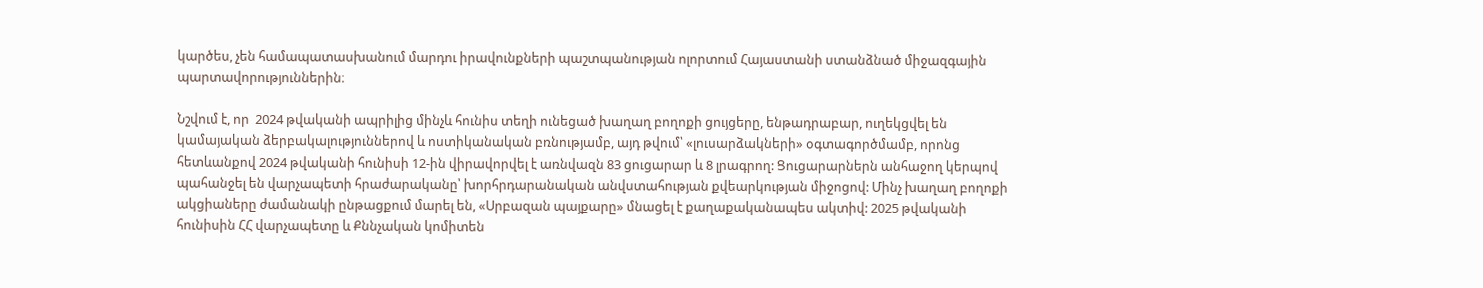կարծես, չեն համապատասխանում մարդու իրավունքների պաշտպանության ոլորտում Հայաստանի ստանձնած միջազգային պարտավորություններին։

Նշվում է, որ  2024 թվականի ապրիլից մինչև հունիս տեղի ունեցած խաղաղ բողոքի ցույցերը, ենթադրաբար, ուղեկցվել են կամայական ձերբակալություններով և ոստիկանական բռնությամբ, այդ թվում՝ «լուսարձակների» օգտագործմամբ, որոնց հետևանքով 2024 թվականի հունիսի 12-ին վիրավորվել է առնվազն 83 ցուցարար և 8 լրագրող: Ցուցարարներն անհաջող կերպով պահանջել են վարչապետի հրաժարականը՝ խորհրդարանական անվստահության քվեարկության միջոցով: Մինչ խաղաղ բողոքի ակցիաները ժամանակի ընթացքում մարել են, «Սրբազան պայքարը» մնացել է քաղաքականապես ակտիվ: 2025 թվականի հունիսին ՀՀ վարչապետը և Քննչական կոմիտեն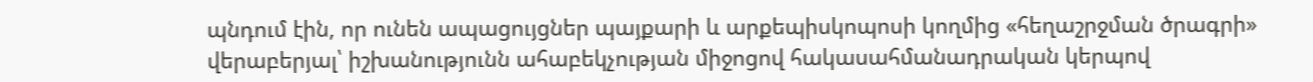պնդում էին, որ ունեն ապացույցներ պայքարի և արքեպիսկոպոսի կողմից «հեղաշրջման ծրագրի» վերաբերյալ՝ իշխանությունն ահաբեկչության միջոցով հակասահմանադրական կերպով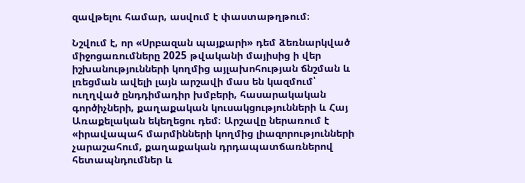զավթելու համար, ասվում է փաստաթղթում։

Նշվում է, որ «Սրբազան պայքարի» դեմ ձեռնարկված միջոցառումները 2025 թվականի մայիսից ի վեր իշխանությունների կողմից այլախոհության ճնշման և լռեցման ավելի լայն արշավի մաս են կազմում՝ ուղղված ընդդիմադիր խմբերի, հասարակական գործիչների, քաղաքական կուսակցությունների և Հայ Առաքելական եկեղեցու դեմ։ Արշավը ներառում է «իրավապահ մարմինների կողմից լիազորությունների չարաշահում, քաղաքական դրդապատճառներով հետապնդումներ և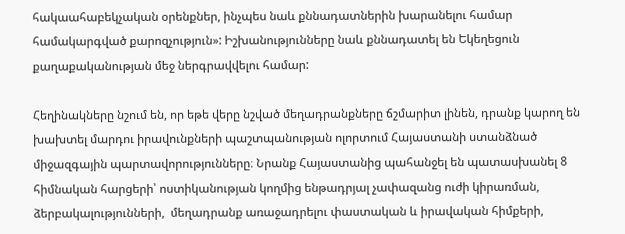հակաահաբեկչական օրենքներ, ինչպես նաև քննադատներին խարանելու համար համակարգված քարոզչություն»: Իշխանությունները նաև քննադատել են Եկեղեցուն քաղաքականության մեջ ներգրավվելու համար:

Հեղինակները նշում են, որ եթե վերը նշված մեղադրանքները ճշմարիտ լինեն, դրանք կարող են խախտել մարդու իրավունքների պաշտպանության ոլորտում Հայաստանի ստանձնած միջազգային պարտավորությունները։ Նրանք Հայաստանից պահանջել են պատասխանել 8 հիմնական հարցերի՝ ոստիկանության կողմից ենթադրյալ չափազանց ուժի կիրառման, ձերբակալությունների,  մեղադրանք առաջադրելու փաստական և իրավական հիմքերի,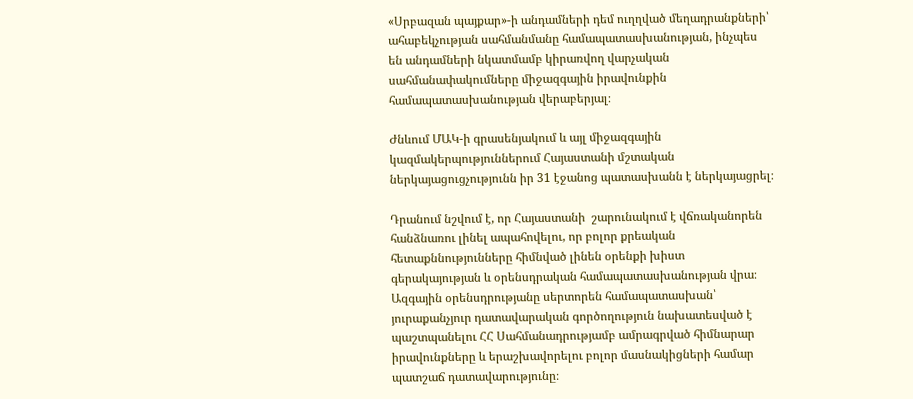«Սրբազան պայքար»-ի անդամների դեմ ուղղված մեղադրանքների՝ ահաբեկչության սահմանմանը համապատասխանության, ինչպես են անդամների նկատմամբ կիրառվող վարչական սահմանափակումները միջազգային իրավունքին համապատասխանության վերաբերյալ։

Ժնևում ՄԱԿ-ի գրասենյակում և այլ միջազգային կազմակերպություններում Հայաստանի մշտական ներկայացուցչությունն իր 31 էջանոց պատասխանն է ներկայացրել։

Դրանում նշվում է, որ Հայաստանի  շարունակում է վճռականորեն հանձնառու լինել ապահովելու, որ բոլոր քրեական հետաքննությունները հիմնված լինեն օրենքի խիստ գերակայության և օրենսդրական համապատասխանության վրա։ Ազգային օրենսդրությանը սերտորեն համապատասխան՝ յուրաքանչյուր դատավարական գործողություն նախատեսված է պաշտպանելու ՀՀ Սահմանադրությամբ ամրագրված հիմնարար իրավունքները և երաշխավորելու բոլոր մասնակիցների համար պատշաճ դատավարությունը։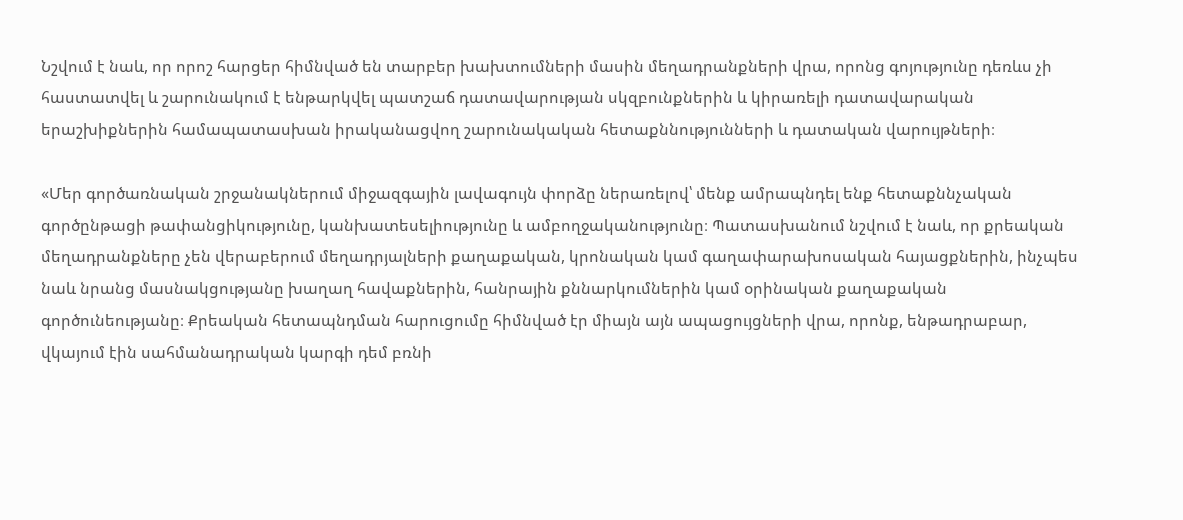Նշվում է նաև, որ որոշ հարցեր հիմնված են տարբեր խախտումների մասին մեղադրանքների վրա, որոնց գոյությունը դեռևս չի հաստատվել և շարունակում է ենթարկվել պատշաճ դատավարության սկզբունքներին և կիրառելի դատավարական երաշխիքներին համապատասխան իրականացվող շարունակական հետաքննությունների և դատական վարույթների։

«Մեր գործառնական շրջանակներում միջազգային լավագույն փորձը ներառելով՝ մենք ամրապնդել ենք հետաքննչական գործընթացի թափանցիկությունը, կանխատեսելիությունը և ամբողջականությունը։ Պատասխանում նշվում է նաև, որ քրեական մեղադրանքները չեն վերաբերում մեղադրյալների քաղաքական, կրոնական կամ գաղափարախոսական հայացքներին, ինչպես նաև նրանց մասնակցությանը խաղաղ հավաքներին, հանրային քննարկումներին կամ օրինական քաղաքական գործունեությանը։ Քրեական հետապնդման հարուցումը հիմնված էր միայն այն ապացույցների վրա, որոնք, ենթադրաբար, վկայում էին սահմանադրական կարգի դեմ բռնի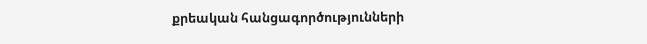քրեական հանցագործությունների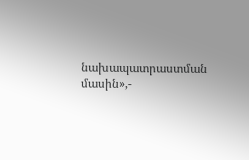նախապատրաստման մասին»,-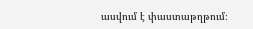ասվում է փաստաթղթում։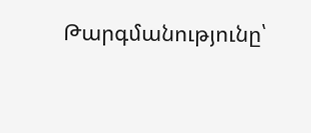Թարգմանությունը՝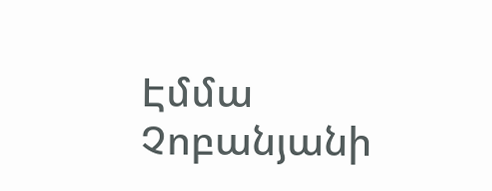Էմմա Չոբանյանի